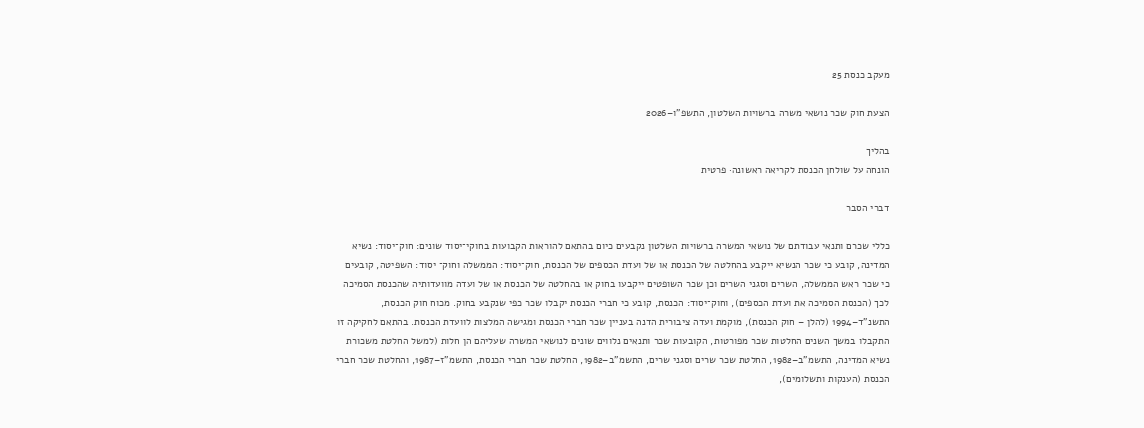מעקב כנסת 25

הצעת חוק שכר נושאי משרה ברשויות השלטון, התשפ"ו–2026

בהליך
הונחה על שולחן הכנסת לקריאה ראשונה· פרטית

דברי הסבר

כללי שכרם ותנאי עבודתם של נושאי המשרה ברשויות השלטון נקבעים כיום בהתאם להוראות הקבועות בחוקי־יסוד שונים: חוק־יסוד: נשיא המדינה, קובע כי שכר הנשיא ייקבע בהחלטה של הכנסת או של ועדת הכספים של הכנסת, חוק־יסוד: הממשלה וחוק־ יסוד: השפיטה, קובעים כי שכר ראש הממשלה, השרים וסגני השרים וכן שכר השופטים ייקבעו בחוק או בהחלטה של הכנסת או של ועדה מוועדותיה שהכנסת הסמיכה לכך (הכנסת הסמיכה את ועדת הכספים), וחוק־יסוד: הכנסת, קובע כי חברי הכנסת יקבלו שכר כפי שנקבע בחוק. מכוח חוק הכנסת, התשנ"ד–1994 (להלן – חוק הכנסת), מוקמת ועדה ציבורית הדנה בעניין שכר חברי הכנסת ומגישה המלצות לוועדת הכנסת. בהתאם לחקיקה זו התקבלו במשך השנים החלטות שכר מפורטות, הקובעות שכר ותנאים נלווים שונים לנושאי המשרה שעליהם הן חלות (למשל החלטת משכורת נשיא המדינה, התשמ"ב–1982, החלטת שכר שרים וסגני שרים, התשמ"ב–1982, החלטת שכר חברי הכנסת, התשמ"ז–1987, והחלטת שכר חברי הכנסת (הענקות ותשלומים),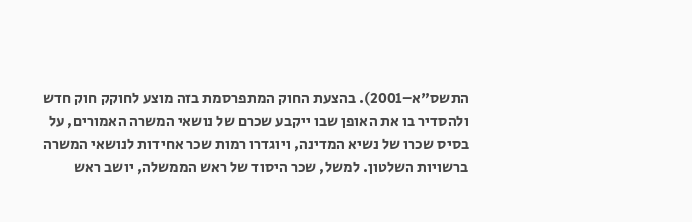התשס"א–2001). בהצעת החוק המתפרסמת בזה מוצע לחוקק חוק חדש ולהסדיר בו את האופן שבו ייקבע שכרם של נושאי המשרה האמורים, על בסיס שכרו של נשיא המדינה, ויוגדרו רמות שכר אחידות לנושאי המשרה ברשויות השלטון. למשל, שכר היסוד של ראש הממשלה, יושב ראש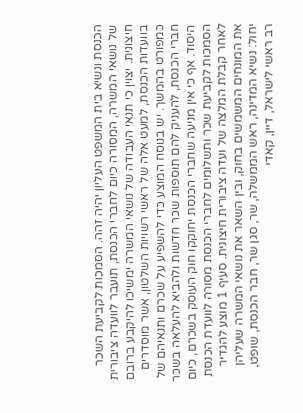הכנסת ונשיא בית המשפט העליון יהיה זהה. הסמכות לקביעת השכר של נושאי המשרה, המסורה כיום לחברי הכנסת, תועבר לוועדה ציבורית חיצונית. יצוין כי תנאי העבודה של נושאי המשרה ימשיכו להיקבע ברובם בוועדות הכנסת, למעט אלה של ראשי רשויות השלטון, אשר מוסדרים כמפורט בהמשך. יש בנוסח המוצע כדי להשפיע על שכרם ותנאיהם של חברי הכנסת, להעניק להם תוספות שכר חדשות ולהביא להעלאה בשכר היסוד. אף כי אין מניעה שחברי הכנסת יחוקקו חוק העוסק בשכרם, כיום הסמכות לקביעת שכר ותשלומים לחברי הכנסת מסורה לוועדת הכנסת לאחר קבלת המלצה של ועדה ציבורית חיצונית. סעיף 1 מוצע להגדיר את המונחים המשמשים בחוק, ובין השאר את נושאי המשרה שעליהן יחול: נשיא המדינה, ראש הממשלה, שר, סגן שר, חבר הכנסת, שופט, רב ראשי לישראל, דיין, קאדי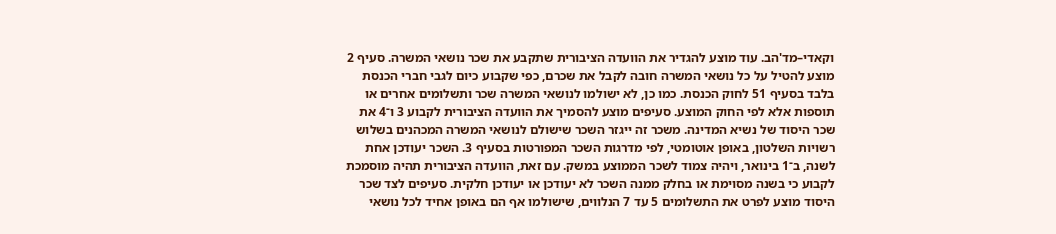וקאדי–מד'הב. עוד מוצע להגדיר את הוועדה הציבורית שתקבע את שכר נושאי המשרה. סעיף 2 מוצע להטיל על כל נושאי המשרה חובה לקבל את שכרם, כפי שקבוע כיום לגבי חברי הכנסת בלבד בסעיף 51 לחוק הכנסת. כמו כן, לא ישולמו לנושאי המשרה שכר ותשלומים אחרים או תוספות אלא לפי החוק המוצע. סעיפים מוצע להסמיך את הוועדה הציבורית לקבוע 3 ו־4 את שכר היסוד של נשיא המדינה. משכר זה ייגזר השכר שישולם לנושאי המשרה המכהנים בשלוש רשויות השלטון, באופן אוטומטי, לפי מדרגות השכר המפורטות בסעיף 3. השכר יעודכן אחת לשנה, ב־1 בינואר, ויהיה צמוד לשכר הממוצע במשק. עם זאת, הוועדה הציבורית תהיה מוסמכת לקבוע כי בשנה מסוימת או בחלק ממנה השכר לא יעודכן או יעודכן חלקית. סעיפים לצד שכר היסוד מוצע לפרט את התשלומים 5 עד 7 הנלווים, שישולמו אף הם באופן אחיד לכל נושאי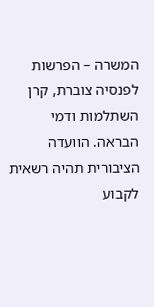המשרה – הפרשות לפנסיה צוברת, קרן השתלמות ודמי הבראה. הוועדה הציבורית תהיה רשאית לקבוע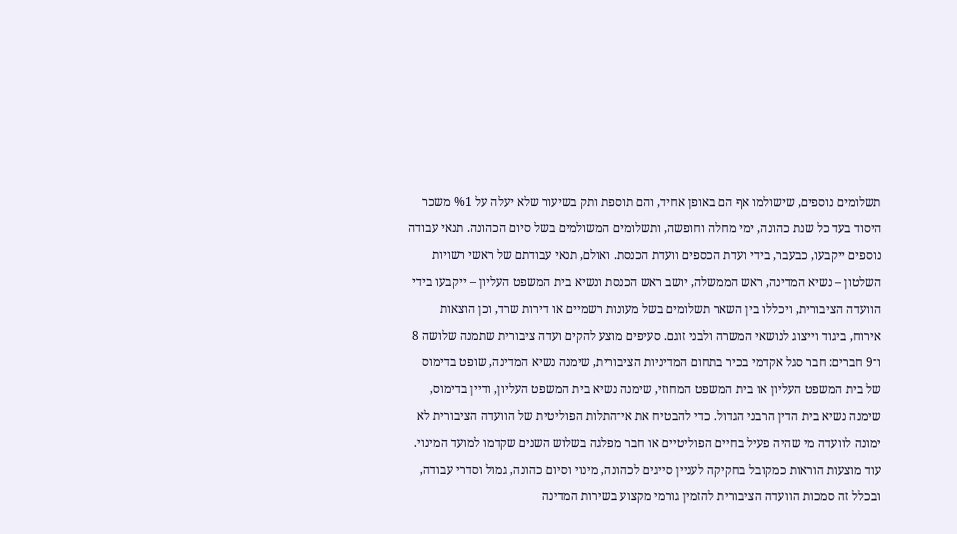תשלומים נוספים, שישולמו אף הם באופן אחיד, והם תוספת ותק בשיעור שלא יעלה על %1 משכר היסוד בעד כל שנת כהונה, ימי מחלה וחופשה, ותשלומים המשולמים בשל סיום הכהונה. תנאי עבודה נוספים ייקבעו, כבעבר, בידי ועדת הכספים וועדת הכנסת. ואולם, תנאי עבודתם של ראשי רשויות השלטון – נשיא המדינה, ראש הממשלה, יושב ראש הכנסת ונשיא בית המשפט העליון – ייקבעו בידי הוועדה הציבורית, ויכללו בין השאר תשלומים בשל מעונות רשמיים או דירות שרד, וכן הוצאות אירוח, ביגוד וייצוג לנושאי המשרה ולבני זוגם. סעיפים מוצע להקים ועדה ציבורית שתמנה שלושה 8 ו־9 חברים: חבר סגל אקדמי בכיר בתחום המדיניות הציבורית, שימנה נשיא המדינה, שופט בדימוס של בית המשפט העליון או בית המשפט המחוזי, שימנה נשיא בית המשפט העליון, ודיין בדימוס, שימנה נשיא בית הדין הרבני הגדול. כדי להבטיח את אי־התלות הפוליטית של הוועדה הציבורית לא ימונה לוועדה מי שהיה פעיל בחיים הפוליטיים או חבר מפלגה בשלוש השנים שקדמו למועד המינוי. עוד מוצעות הוראות כמקובל בחקיקה לעניין סייגים לכהונה, מינוי וסיום כהונה, גמול וסדרי עבודה, ובכלל זה סמכות הוועדה הציבורית להזמין גורמי מקצוע בשירות המדינה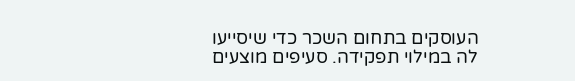העוסקים בתחום השכר כדי שיסייעו לה במילוי תפקידה. סעיפים מוצעים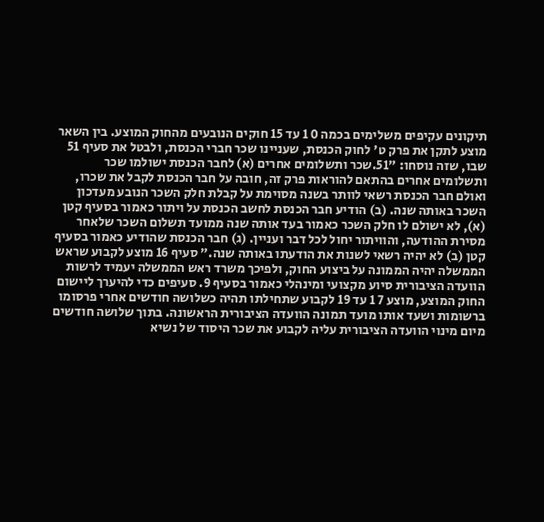תיקונים עקיפים משלימים בכמה 0 1 עד 15 חוקים הנובעים מהחוק המוצע. בין השאר מוצע לתקן את פרק ט' לחוק הכנסת, שעניינו שכר חברי הכנסת, ולבטל את סעיף 51 שבו, שזה נוסחו: "51.שכר ותשלומים אחרים (א) לחבר הכנסת ישולמו שכר ותשלומים אחרים בהתאם להוראות פרק זה, חובה על חבר הכנסת לקבל את שכרו, ואולם חבר הכנסת רשאי לוותר בשנה מסוימת על קבלת חלק השכר הנובע מעדכון השכר באותה שנה. (ב) הודיע חבר הכנסת לחשב הכנסת על ויתור כאמור בסעיף קטן (א), לא ישולם לו חלק השכר כאמור בעד אותה שנה ממועד תשלום השכר שלאחר מסירת ההודעה, והוויתור יחול לכל דבר ועניין. (ג) חבר הכנסת שהודיע כאמור בסעיף קטן (ב) לא יהיה רשאי לשנות את הודעתו באותה שנה." סעיף 16 מוצע לקבוע שראש הממשלה יהיה הממונה על ביצוע החוק, ולפיכך משרד ראש הממשלה יעמיד לרשות הוועדה הציבורית סיוע מקצועי ומינהלי כאמור בסעיף 9. סעיפים כדי להיערך ליישום החוק המוצע, מוצע 7 1 עד 19 לקבוע שתחילתו תהיה כשלושה חודשים אחרי פרסומו ברשומות ושעד אותו מועד תמונה הוועדה הציבורית הראשונה. בתוך שלושה חודשים מיום מינוי הוועדה הציבורית עליה לקבוע את שכר היסוד של נשיא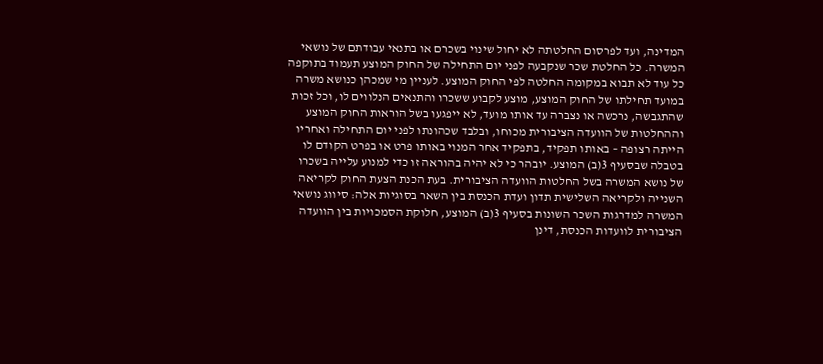המדינה, ועד לפרסום החלטתה לא יחול שינוי בשכרם או בתנאי עבודתם של נושאי המשרה. כל החלטת שכר שנקבעה לפני יום התחילה של החוק המוצע תעמוד בתוקפה כל עוד לא תבוא במקומה החלטה לפי החוק המוצע. לעניין מי שמכהן כנושא משרה במועד תחילתו של החוק המוצע, מוצע לקבוע ששכרו והתנאים הנלווים לו, וכל זכות שהתגבשה, נרכשה או נצברה עד אותו מועד, לא ייפגעו בשל הוראות החוק המוצע וההחלטות של הוועדה הציבורית מכוחו, ובלבד שכהונתו לפני יום התחילה ואחריו הייתה רצופה – באותו תפקיד, בתפקיד אחר המנוי באותו פרט או בפרט הקודם לו בטבלה שבסעיף 3(ב) המוצע. יובהר כי לא יהיה בהוראה זו כדי למנוע עלייה בשכרו של נושא המשרה בשל החלטות הוועדה הציבורית. בעת הכנת הצעת החוק לקריאה השנייה ולקריאה השלישית תדון ועדת הכנסת בין השאר בסוגיות אלה: סיווג נושאי המשרה למדרגות השכר השונות בסעיף 3(ב) המוצע, חלוקת הסמכויות בין הוועדה הציבורית לוועדות הכנסת, דינן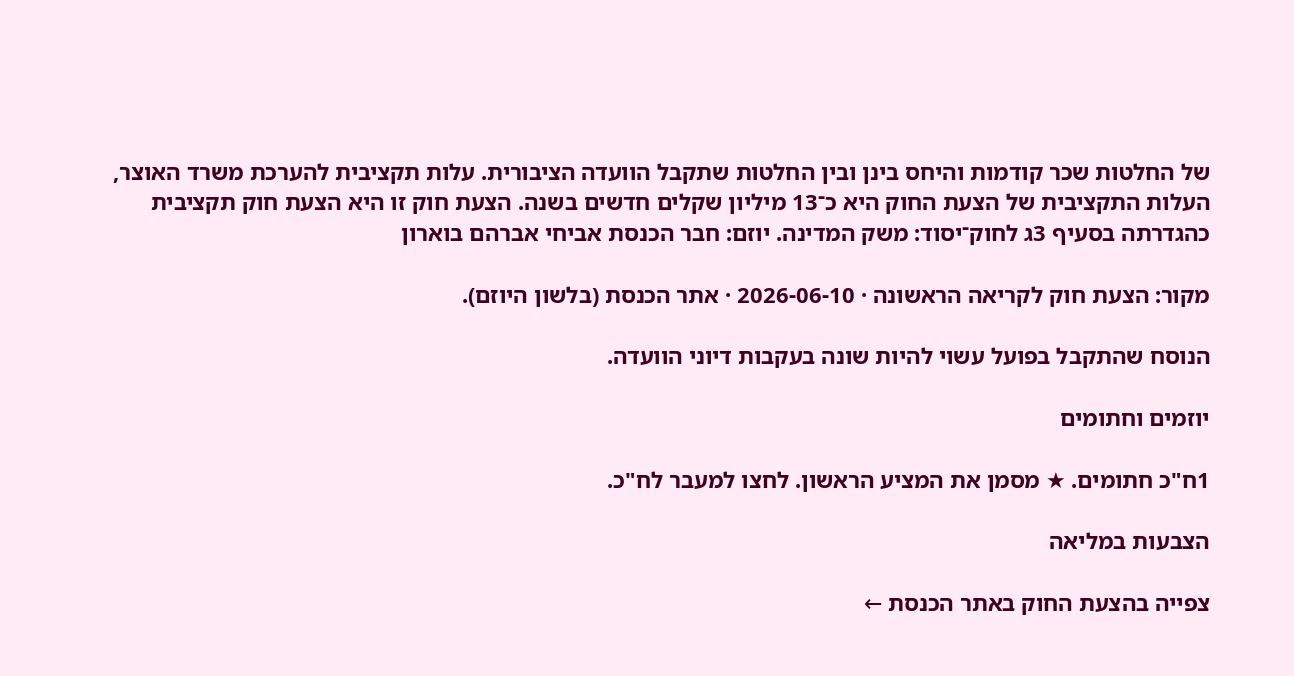של החלטות שכר קודמות והיחס בינן ובין החלטות שתקבל הוועדה הציבורית. עלות תקציבית להערכת משרד האוצר, העלות התקציבית של הצעת החוק היא כ־13 מיליון שקלים חדשים בשנה. הצעת חוק זו היא הצעת חוק תקציבית כהגדרתה בסעיף 3ג לחוק־יסוד: משק המדינה. יוזם: חבר הכנסת אביחי אברהם בוארון

מקור: הצעת חוק לקריאה הראשונה · 2026-06-10 · אתר הכנסת (בלשון היוזם).

הנוסח שהתקבל בפועל עשוי להיות שונה בעקבות דיוני הוועדה.

יוזמים וחתומים

1ח"כ חתומים. ★ מסמן את המציע הראשון. לחצו למעבר לח"כ.

הצבעות במליאה

צפייה בהצעת החוק באתר הכנסת ←